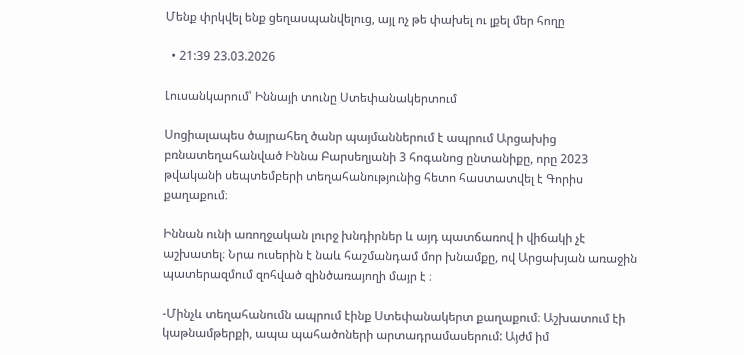Մենք փրկվել ենք ցեղասպանվելուց, այլ ոչ թե փախել ու լքել մեր հողը

  • 21:39 23.03.2026

Լուսանկարում՝ Իննայի տունը Ստեփանակերտում

Սոցիալապես ծայրահեղ ծանր պայմաններում է ապրում Արցախից բռնատեղահանված Իննա Բարսեղյանի 3 հոգանոց ընտանիքը, որը 2023 թվականի սեպտեմբերի տեղահանությունից հետո հաստատվել է Գորիս քաղաքում։

Իննան ունի առողջական լուրջ խնդիրներ և այդ պատճառով ի վիճակի չէ աշխատել։ Նրա ուսերին է նաև հաշմանդամ մոր խնամքը, ով Արցախյան առաջին պատերազմում զոհված զինծառայողի մայր է ։

-Մինչև տեղահանումն ապրում էինք Ստեփանակերտ քաղաքում։ Աշխատում էի կաթնամթերքի, ապա պահածոների արտադրամասերում: Այժմ իմ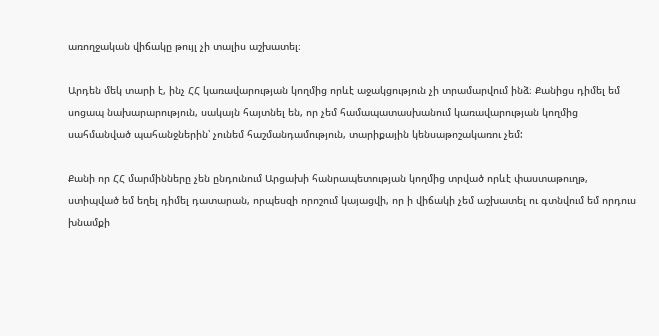առողջական վիճակը թույլ չի տալիս աշխատել։

Արդեն մեկ տարի է, ինչ ՀՀ կառավարության կողմից որևէ աջակցություն չի տրամարվում ինձ։ Քանիցս դիմել եմ սոցապ նախարարություն, սակայն հայտնել են, որ չեմ համապատասխանում կառավարության կողմից սահմանված պահանջներին՝ չունեմ հաշմանդամություն, տարիքային կենսաթոշակառու չեմ:

Քանի որ ՀՀ մարմինները չեն ընդունում Արցախի հանրապետության կողմից տրված որևէ փաստաթուղթ, ստիպված եմ եղել դիմել դատարան, որպեսզի որոշում կայացվի, որ ի վիճակի չեմ աշխատել ու գտնվում եմ որդուս խնամքի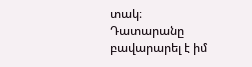տակ։ Դատարանը բավարարել է իմ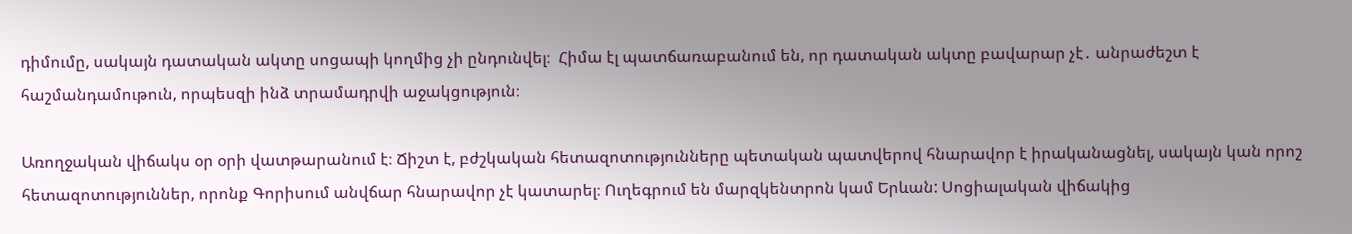դիմումը, սակայն դատական ակտը սոցապի կողմից չի ընդունվել։  Հիմա էլ պատճառաբանում են, որ դատական ակտը բավարար չէ․ անրաժեշտ է հաշմանդամութուն, որպեսզի ինձ տրամադրվի աջակցություն։

Առողջական վիճակս օր օրի վատթարանում է։ Ճիշտ է, բժշկական հետազոտությունները պետական պատվերով հնարավոր է իրականացնել, սակայն կան որոշ հետազոտություններ, որոնք Գորիսում անվճար հնարավոր չէ կատարել։ Ուղեգրում են մարզկենտրոն կամ Երևան: Սոցիալական վիճակից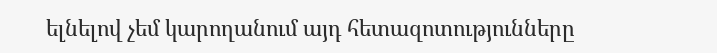ելնելով չեմ կարողանում այդ հետազոտությունները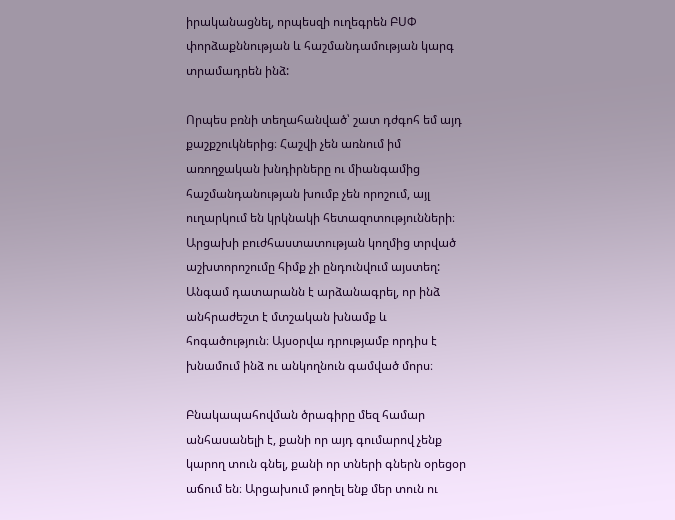իրականացնել, որպեսզի ուղեգրեն ԲՍՓ փորձաքննության և հաշմանդամության կարգ տրամադրեն ինձ:

Որպես բռնի տեղահանված՝ շատ դժգոհ եմ այդ քաշքշուկներից։ Հաշվի չեն առնում իմ առողջական խնդիրները ու միանգամից հաշմանդանության խումբ չեն որոշում, այլ ուղարկում են կրկնակի հետազոտությունների։ Արցախի բուժհաստատության կողմից տրված աշխտորոշումը հիմք չի ընդունվում այստեղ: Անգամ դատարանն է արձանագրել, որ ինձ անհրաժեշտ է մտշական խնամք և հոգածություն։ Այսօրվա դրությամբ որդիս է խնամում ինձ ու անկողնուն գամված մորս։

Բնակապահովման ծրագիրը մեզ համար անհասանելի է, քանի որ այդ գումարով չենք կարող տուն գնել, քանի որ տների գներն օրեցօր աճում են։ Արցախում թողել ենք մեր տուն ու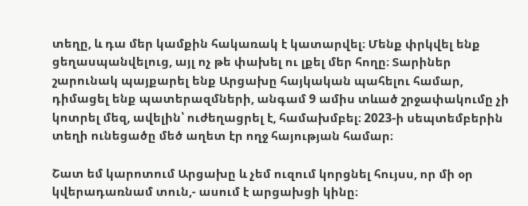տեղը, և դա մեր կամքին հակառակ է կատարվել։ Մենք փրկվել ենք ցեղասպանվելուց, այլ ոչ թե փախել ու լքել մեր հողը։ Տարիներ շարունակ պայքարել ենք Արցախը հայկական պահելու համար, դիմացել ենք պատերազմների, անգամ 9 ամիս տևած շրջափակումը չի կոտրել մեզ, ավելին՝ ուժեղացրել է, համախմբել։ 2023-ի սեպտեմբերին տեղի ունեցածը մեծ աղետ էր ողջ հայության համար։

Շատ եմ կարոտում Արցախը և չեմ ուզում կորցնել հույսս, որ մի օր կվերադառնամ տուն,- ասում է արցախցի կինը։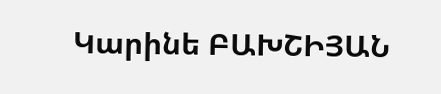Կարինե ԲԱԽՇԻՅԱՆ